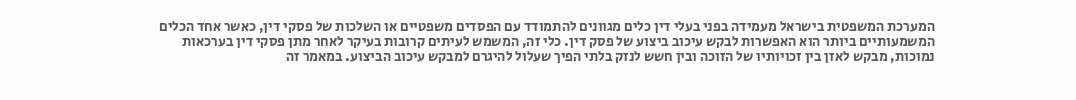המערכת המשפטית בישראל מעמידה בפני בעלי דין כלים מגוונים להתמודד עם הפסדים משפטיים או השלכות של פסקי דין, כאשר אחד הכלים המשמעותיים ביותר הוא האפשרות לבקש עיכוב ביצוע של פסק דין. כלי זה, המשמש לעיתים קרובות בעיקר לאחר מתן פסקי דין בערכאות נמוכות, מבקש לאזן בין זכויותיו של הזוכה ובין חשש לנזק בלתי הפיך שעלול להיגרם למבקש עיכוב הביצוע. במאמר זה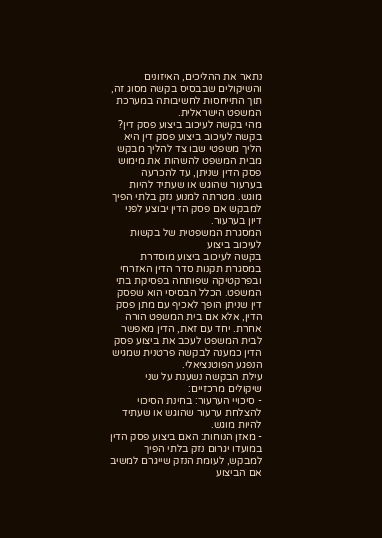נתאר את ההליכים, האיזונים והשיקולים שבבסיס בקשה מסוג זה, תוך התייחסות לחשיבותה במערכת המשפט הישראלית.
מהי בקשה לעיכוב ביצוע פסק דין?
בקשה לעיכוב ביצוע פסק דין היא הליך משפטי שבו צד להליך מבקש מבית המשפט להשהות את מימוש פסק הדין שניתן, עד להכרעה בערעור שהוגש או שעתיד להיות מוגש. מטרתה למנוע נזק בלתי הפיך למבקש אם פסק הדין יבוצע לפני דיון בערעור.
המסגרת המשפטית של בקשות לעיכוב ביצוע
בקשה לעיכוב ביצוע מוסדרת במסגרת תקנות סדר הדין האזרחי ובפרקטיקה שפותחה בפסיקת בתי המשפט. הכלל הבסיסי הוא שפסק דין שניתן הופך לאכיף עם מתן פסק הדין, אלא אם בית המשפט הורה אחרת. יחד עם זאת, הדין מאפשר לבית המשפט לעכב את ביצוע פסק הדין כמענה לבקשה פרטנית שמגיש הנפגע הפוטנציאלי.
עילת הבקשה נשענת על שני שיקולים מרכזיים:
- סיכויי הערעור: בחינת הסיכוי להצלחת ערעור שהוגש או שעתיד להיות מוגש.
- מאזן הנוחות: האם ביצוע פסק הדין במועדו יגרום נזק בלתי הפיך למבקש, לעומת הנזק שייגרם למשיב אם הביצוע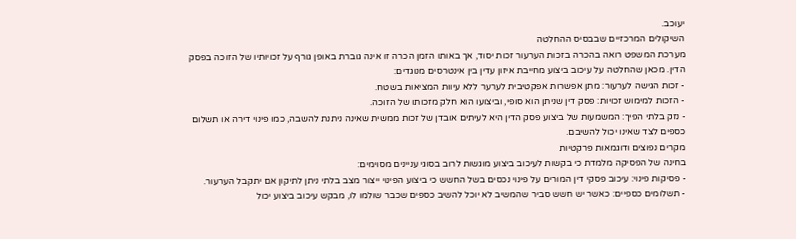יעוכב.
השיקולים המרכזיים שבבסיס ההחלטה
מערכת המשפט רואה בהכרה בזכות הערעור זכות יסוד, אך באותו הזמן הכרה זו אינה גוברת באופן גורף על זכויותיו של הזוכה בפסק הדין. מכאן שהחלטה על עיכוב ביצוע מחייבת איזון עדין בין אינטרסים מנוגדים:
- זכות הגישה לערעור: מתן אפשרות אפקטיבית לערער ללא עיוות המציאות בשטח.
- הזכות למימוש זכויות: פסק דין שניתן הוא סופי, וביצועו הוא חלק מזכותו של הזוכה.
- נזק בלתי הפיך: המשמעות של ביצוע פסק הדין היא לעיתים אובדן של זכות ממשית שאינה ניתנת להשבה, כמו פינוי דירה או תשלום כספים לצד שאינו יכול להשיבם.
מקרים נפוצים ודוגמאות פרקטיות
בחינה של הפסיקה מלמדת כי בקשות לעיכוב ביצוע מוגשות לרוב בסוגי עניינים מסוימים:
- פסיקות פינוי: עיכוב פסקי דין המורים על פינוי נכסים בשל החשש כי ביצוע הפינוי ייצור מצב בלתי ניתן לתיקון אם יתקבל הערעור.
- תשלומים כספיים: כאשר יש חשש סביר שהמשיב לא יוכל להשיב כספים שכבר שולמו לו, מבקש עיכוב ביצוע יכול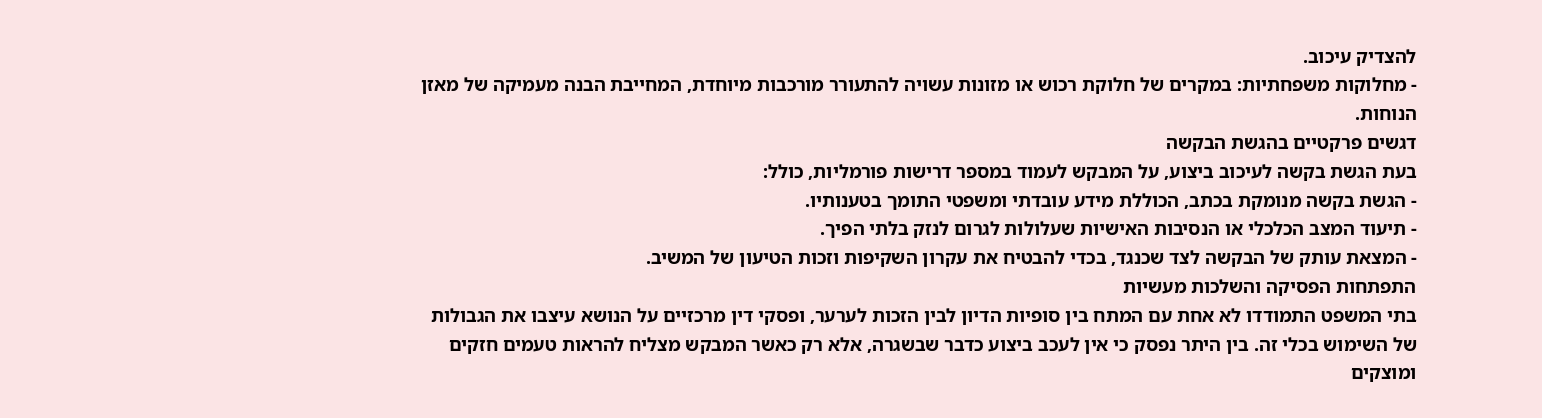להצדיק עיכוב.
- מחלוקות משפחתיות: במקרים של חלוקת רכוש או מזונות עשויה להתעורר מורכבות מיוחדת, המחייבת הבנה מעמיקה של מאזן הנוחות.
דגשים פרקטיים בהגשת הבקשה
בעת הגשת בקשה לעיכוב ביצוע, על המבקש לעמוד במספר דרישות פורמליות, כולל:
- הגשת בקשה מנומקת בכתב, הכוללת מידע עובדתי ומשפטי התומך בטענותיו.
- תיעוד המצב הכלכלי או הנסיבות האישיות שעלולות לגרום לנזק בלתי הפיך.
- המצאת עותק של הבקשה לצד שכנגד, בכדי להבטיח את עקרון השקיפות וזכות הטיעון של המשיב.
התפתחות הפסיקה והשלכות מעשיות
בתי המשפט התמודדו לא אחת עם המתח בין סופיות הדיון לבין הזכות לערער, ופסקי דין מרכזיים על הנושא עיצבו את הגבולות של השימוש בכלי זה. בין היתר נפסק כי אין לעכב ביצוע כדבר שבשגרה, אלא רק כאשר המבקש מצליח להראות טעמים חזקים ומוצקים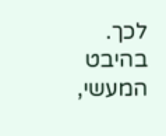לכך.
בהיבט המעשי,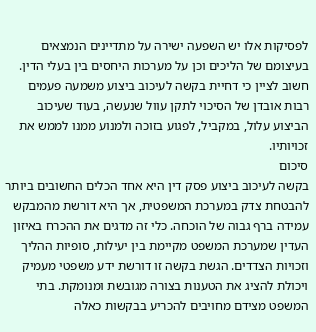לפסיקות אלו יש השפעה ישירה על מתדיינים הנמצאים בעיצומם של הליכים וכן על מערכות היחסים בין בעלי הדין. חשוב לציין כי דחיית בקשה לעיכוב ביצוע משמעה פעמים רבות אובדן של הסיכוי לתקן עוול שנעשה, בעוד שעיכוב הביצוע עלול, במקביל, לפגוע בזוכה ולמנוע ממנו לממש את זכויותיו.
סיכום
בקשה לעיכוב ביצוע פסק דין היא אחד הכלים החשובים ביותר להבטחת צדק במערכת המשפטית, אך היא דורשת מהמבקש עמידה ברף גבוה של הוכחה. כלי זה מדגים את ההכרח באיזון העדין שמערכת המשפט מקיימת בין יעילות, סופיות ההליך וזכויות הצדדים. הגשת בקשה זו דורשת ידע משפטי מעמיק ויכולת להציג את הטענות בצורה מגובשת ומנומקת. בתי המשפט מצידם מחויבים להכריע בבקשות כאלה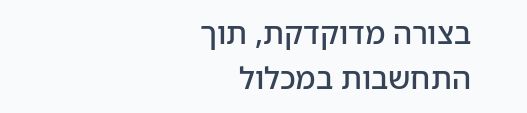בצורה מדוקדקת, תוך התחשבות במכלול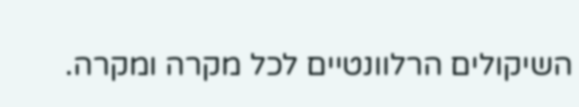השיקולים הרלוונטיים לכל מקרה ומקרה.